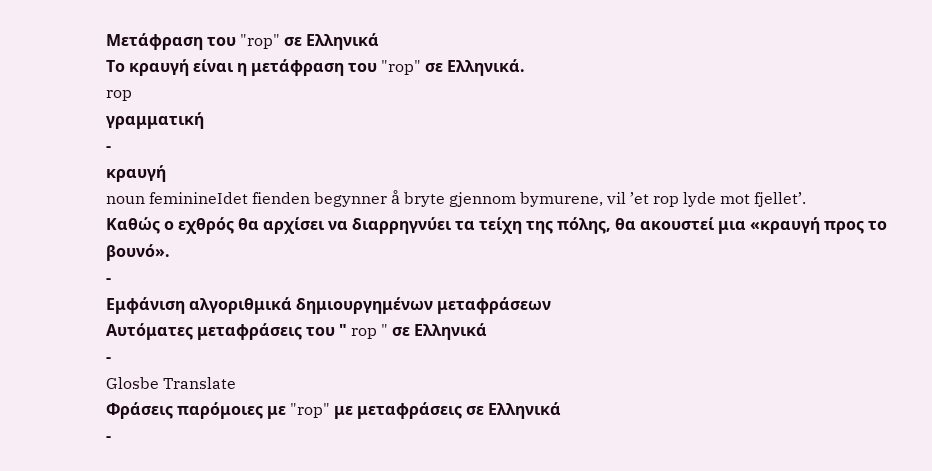Μετάφραση του "rop" σε Ελληνικά
Το κραυγή είναι η μετάφραση του "rop" σε Ελληνικά.
rop
γραμματική
-
κραυγή
noun feminineIdet fienden begynner å bryte gjennom bymurene, vil ’et rop lyde mot fjellet’.
Καθώς ο εχθρός θα αρχίσει να διαρρηγνύει τα τείχη της πόλης, θα ακουστεί μια «κραυγή προς το βουνό».
-
Εμφάνιση αλγοριθμικά δημιουργημένων μεταφράσεων
Αυτόματες μεταφράσεις του " rop " σε Ελληνικά
-
Glosbe Translate
Φράσεις παρόμοιες με "rop" με μεταφράσεις σε Ελληνικά
-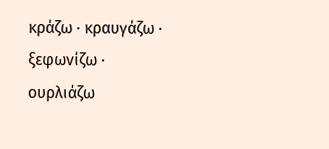κράζω · κραυγάζω · ξεφωνίζω · ουρλιάζω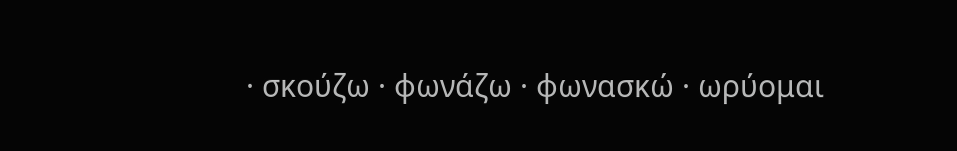· σκούζω · φωνάζω · φωνασκώ · ωρύομαι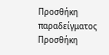Προσθήκη παραδείγματος
Προσθήκη